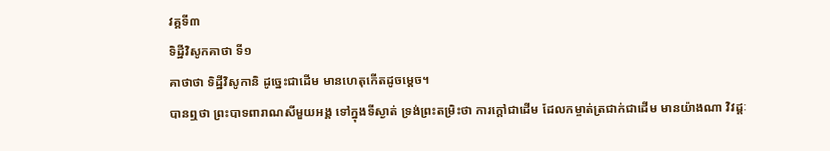វគ្គទី៣
ទិដ្ឋីវិសូកគាថា ទី១
គាថាថា ទិដ្ឋីវិសូកានិ ដូច្នេះជាដើម មានហេតុកើតដូចម្ដេច។
បានឮថា ព្រះបាទពារាណសីមួយអង្គ ទៅក្នុងទីស្ងាត់ ទ្រង់ព្រះតម្រិះថា ការក្ដៅជាដើម ដែលកម្ចាត់ត្រជាក់ជាដើម មានយ៉ាងណា វិវដ្ដៈ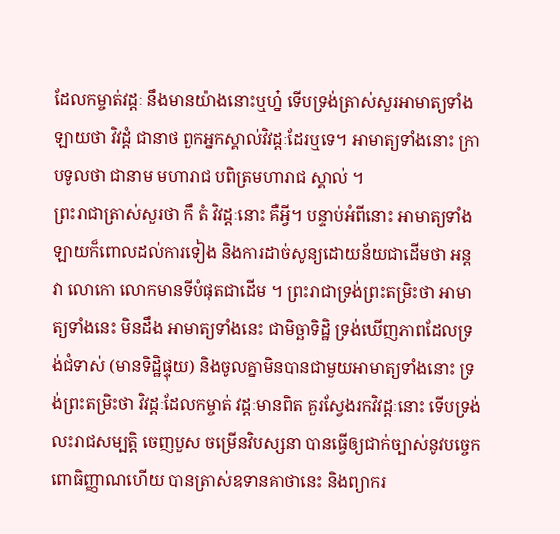ដែលកម្ចាត់វដ្ដៈ នឹងមានយ៉ាងនោះឬហ្ន៎ ទើបទ្រង់ត្រាស់សួរអាមាត្យទាំងឡាយថា វិវដ្ដំ ជានាថ ពួកអ្នកស្គាល់វិវដ្ដៈដែរឬទេ។ អាមាត្យទាំងនោះ ក្រាបទូលថា ជានាម មហារាជ បពិត្រមហារាជ ស្គាល់ ។
ព្រះរាជាត្រាស់សួរថា កឹ តំ វិវដ្ដៈនោះ គឺអ្វី។ បន្ទាប់អំពីនោះ អាមាត្យទាំងឡាយក៏ពោលដល់ការទៀង និងការដាច់សូន្យដោយន័យជាដើមថា អន្តវា លោកោ លោកមានទីបំផុតជាដើម ។ ព្រះរាជាទ្រង់ព្រះតម្រិះថា អាមាត្យទាំងនេះ មិនដឹង អាមាត្យទាំងនេះ ជាមិច្ឆាទិដ្ឋិ ទ្រង់ឃើញភាពដែលទ្រង់ជំទាស់ (មានទិដ្ឋិផ្ទុយ) និងចូលគ្នាមិនបានជាមួយអាមាត្យទាំងនោះ ទ្រង់ព្រះតម្រិះថា វិវដ្ដៈដែលកម្ចាត់ វដ្ដៈមានពិត គួរស្វែងរកវិវដ្ដៈនោះ ទើបទ្រង់លះរាជសម្បត្ដិ ចេញបួស ចម្រើនវិបស្សនា បានធ្វើឲ្យជាក់ច្បាស់នូវបច្ចេកពោធិញ្ញាណហើយ បានត្រាស់ឧទានគាថានេះ និងព្យាករ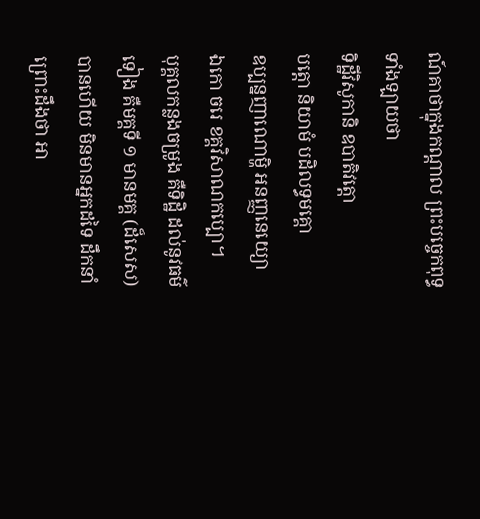ណ៍គាថាក្នុងកណ្ដាល ព្រះបច្ចេកពុទ្ធ ទាំងឡាយថា
ទិដ្ឋីវិសូកានិ ឧបាតិវត្តោ
បត្តោ និយាមំ បដិលទ្ធមគ្គោ
ឧប្បន្នញាណោម្ហិ អនញ្ញនេយ្យោ
ឯកោ ចរេ ខគ្គវិសាណកប្បោ។
បុគ្គលកន្លងចម្រូង គឺទិដ្ឋិ ដល់នូវធម៌ទៀង គឺមគ្គទី ១ មានមគ្គ (ដ៏សេស) បានហើយ មិនមានអ្នកដទៃ ដឹកនាំ ព្រោះដឹងថា អា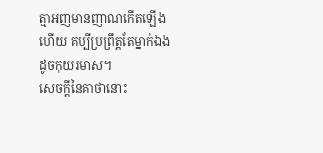ត្មាអញមានញាណកើតឡើងហើយ គប្បីប្រព្រឹត្តតែម្នាក់ឯង ដូចកុយរមាស។
សេចក្ដីនៃគាថានោះ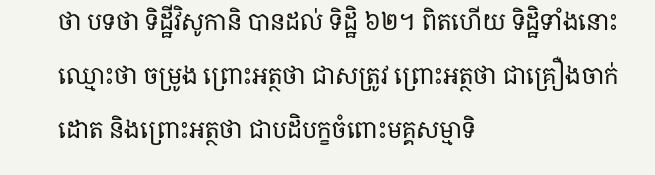ថា បទថា ទិដ្ឋីវិសូកានិ បានដល់ ទិដ្ឋិ ៦២។ ពិតហើយ ទិដ្ឋិទាំងនោះ ឈ្មោះថា ចម្រូង ព្រោះអត្ថថា ជាសត្រូវ ព្រោះអត្ថថា ជាគ្រឿងចាក់ដោត និងព្រោះអត្ថថា ជាបដិបក្ខចំពោះមគ្គសម្មាទិ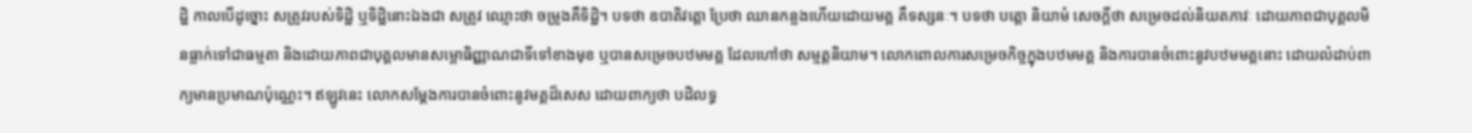ដ្ឋិ កាលបើដូច្នោះ សត្រូវរបស់ទិដ្ឋិ ឬទិដ្ឋិនោះឯងជា សត្រូវ ឈ្មោះថា ចម្រូងគឺទិដ្ឋិ។ បទថា ឧបាតិវត្ដោ ប្រែថា ឈានកន្លងហើយដោយមគ្គ គឺទស្សនៈ។ បទថា បត្ដោ និយាមំ សេចក្ដីថា សម្រេចដល់និយតភាវៈ ដោយភាពជាបុគ្គលមិនធ្លាក់ទៅជាធម្មតា និងដោយភាពជាបុគ្គលមានសម្ពោធិញ្ញាណជាទីទៅខាងមុខ ឬបានសម្រេចបឋមមគ្គ ដែលហៅថា សម្មត្តនិយាម។ លោកពោលការសម្រេចកិច្ចក្នុងបឋមមគ្គ និងការបានចំពោះនូវបឋមមគ្គនោះ ដោយលំដាប់ពាក្យមានប្រមាណប៉ុណ្ណេះ។ ឥឡូវនេះ លោកសម្ដែងការបានចំពោះនូវមគ្គដ៏សេស ដោយពាក្យថា បដិលទ្ធ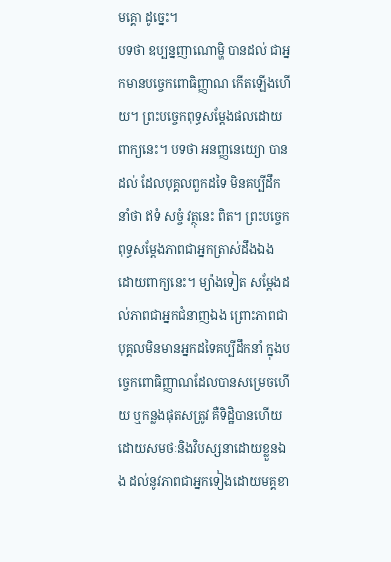មគ្គោ ដូច្នេះ។
បទថា ឧប្បន្នញាណោម្ហិ បានដល់ ជាអ្នកមានបច្ចេកពោធិញ្ញាណ កើតឡើងហើយ។ ព្រះបច្ចេកពុទ្ធសម្ដែងផលដោយពាក្យនេះ។ បទថា អនញ្ញនេយ្យោ បានដល់ ដែលបុគ្គលពួកដទៃ មិនគប្បីដឹកនាំថា ឥទំ សច្ចំ វត្ថុនេះ ពិត។ ព្រះបច្ចេកពុទ្ធសម្ដែងភាពជាអ្នកត្រាស់ដឹងឯង ដោយពាក្យនេះ។ ម្យ៉ាងទៀត សម្ដែងដល់ភាពជាអ្នកជំនាញឯង ព្រោះភាពជាបុគ្គលមិនមានអ្នកដទៃគប្បីដឹកនាំ ក្នុងបច្ចេកពោធិញ្ញាណដែលបានសម្រេចហើយ ឬកន្លងផុតសត្រូវ គឺទិដ្ឋិបានហើយ ដោយសមថៈនិងវិបស្សនាដោយខ្លួនឯង ដល់នូវភាពជាអ្នកទៀងដោយមគ្គខា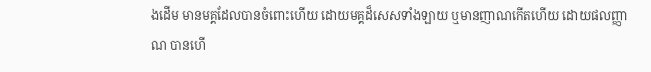ងដើម មានមគ្គដែលបានចំពោះហើយ ដោយមគ្គដ៏សេសទាំងឡាយ ឬមានញាណកើតហើយ ដោយផលញ្ញាណ បានហើ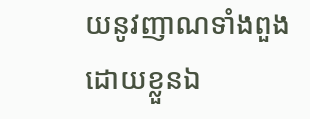យនូវញាណទាំងពួងដោយខ្លួនឯ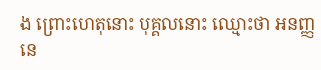ង ព្រោះហេតុនោះ បុគ្គលនោះ ឈ្មោះថា អនញ្ញនេ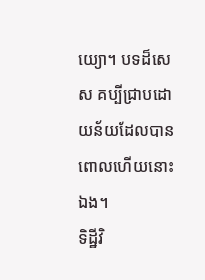យ្យោ។ បទដ៏សេស គប្បីជ្រាបដោយន័យដែលបានពោលហើយនោះឯង។
ទិដ្ឋីវិ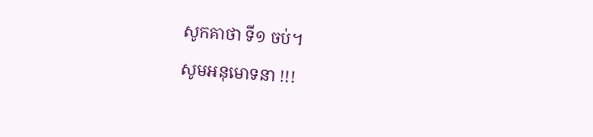សូកគាថា ទី១ ចប់។
សូមអនុមោទនា !!!